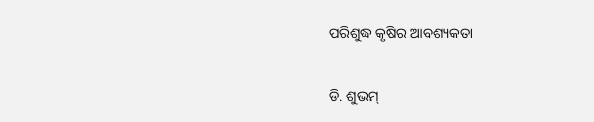ପରିଶୁଦ୍ଧ କୃଷିର ଆବଶ୍ୟକତା

ଡି. ଶୁଭମ୍‌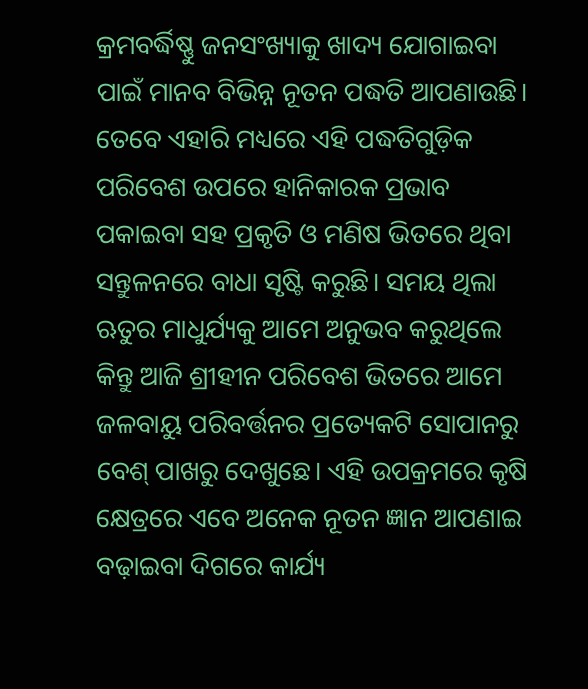କ୍ରମବର୍ଦ୍ଧିଷ୍ଣୁ ଜନସଂଖ୍ୟାକୁ ଖାଦ୍ୟ ଯୋଗାଇବା ପାଇଁ ମାନବ ବିଭିନ୍ନ ନୂତନ ପଦ୍ଧତି ଆପଣାଉଛି। ତେବେ ଏହାରି ମଧ୍ୟରେ ଏହି ପଦ୍ଧତିଗୁଡ଼ିକ ପରିବେଶ ଉପରେ ହାନିକାରକ ପ୍ରଭାବ ପକାଇବା ସହ ପ୍ରକୃତି ଓ ମଣିଷ ଭିତରେ ଥିବା ସନ୍ତୁଳନରେ ବାଧା ସୃଷ୍ଟି କରୁଛି। ସମୟ ଥିଲା ଋତୁର ମାଧୁର୍ଯ୍ୟକୁ ଆମେ ଅନୁଭବ କରୁଥିଲେ କିନ୍ତୁ ଆଜି ଶ୍ରୀହୀନ ପରିବେଶ ଭିତରେ ଆମେ ଜଳବାୟୁ ପରିବର୍ତ୍ତନର ପ୍ରତ୍ୟେକଟି ସୋପାନରୁ ବେଶ୍‌ ପାଖରୁ ଦେଖୁଛେ। ଏହି ଉପକ୍ରମରେ କୃଷି କ୍ଷେତ୍ରରେ ଏବେ ଅନେକ ନୂତନ ଜ୍ଞାନ ଆପଣାଇ ବଢ଼ାଇବା ଦିଗରେ କାର୍ଯ୍ୟ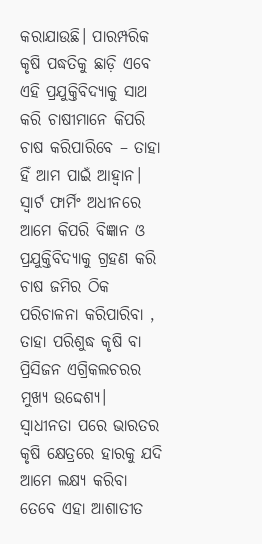କରାଯାଉଛି। ପାରମ୍ପରିକ କୃଷି ପଦ୍ଧତିକୁ ଛାଡ଼ି ଏବେ ଏହି ପ୍ରଯୁକ୍ତିବିଦ୍ୟାକୁ ସାଥ କରି ଚାଷୀମାନେ କିପରି ଚାଷ କରିପାରିବେ – ତାହା ହିଁ ଆମ ପାଇଁ ଆହ୍ବାନ। ସ୍ବାର୍ଟ ଫାର୍ମିଂ ଅଧୀନରେ ଆମେ କିପରି ବିଜ୍ଞାନ ଓ ପ୍ରଯୁକ୍ତିବିଦ୍ୟାକୁ ଗ୍ରହଣ କରି ଚାଷ ଜମିର ଠିକ ପରିଚାଳନା କରିପାରିବା , ତାହା ପରିଶୁଦ୍ଧ କୃଷି ବା ପ୍ରିସିଜନ ଏଗ୍ରିକଲଚରର ମୁଖ୍ୟ ଉଦ୍ଦେଶ୍ୟ।
ସ୍ବାଧୀନତା ପରେ ଭାରତର କୃଷି କ୍ଷେତ୍ରରେ ହାରକୁ ଯଦି ଆମେ ଲକ୍ଷ୍ୟ କରିବା ତେବେ ଏହା ଆଶାତୀତ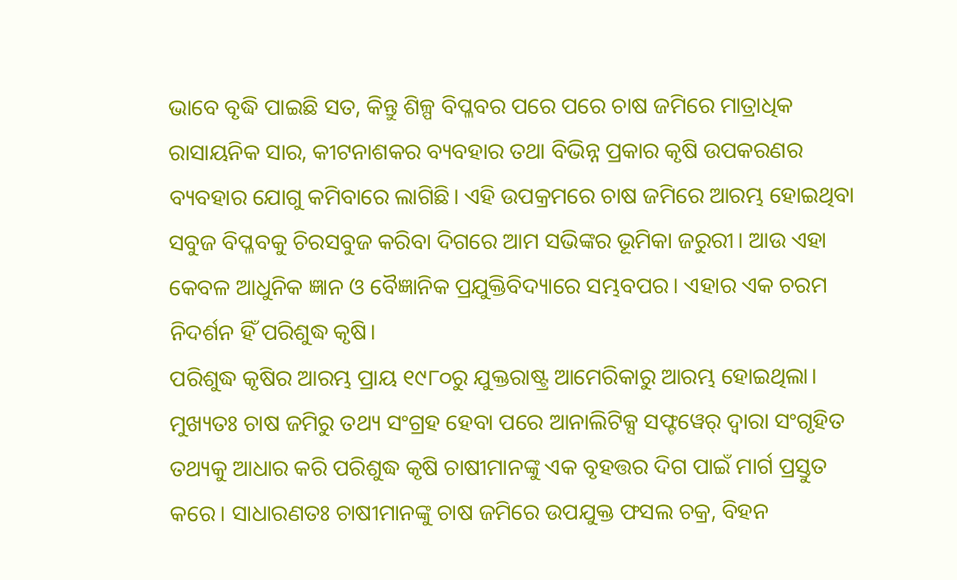ଭାବେ ବୃଦ୍ଧି ପାଇଛି ସତ, କିନ୍ତୁ ଶିଳ୍ପ ବିପ୍ଳବର ପରେ ପରେ ଚାଷ ଜମିରେ ମାତ୍ରାଧିକ ରାସାୟନିକ ସାର, କୀଟନାଶକର ବ୍ୟବହାର ତଥା ବିଭିନ୍ନ ପ୍ରକାର କୃଷି ଉପକରଣର ବ୍ୟବହାର ଯୋଗୁ କମିବାରେ ଲାଗିଛି। ଏହି ଉପକ୍ରମରେ ଚାଷ ଜମିରେ ଆରମ୍ଭ ହୋଇଥିବା ସବୁଜ ବିପ୍ଳବକୁ ଚିରସବୁଜ କରିବା ଦିଗରେ ଆମ ସଭିଙ୍କର ଭୂମିକା ଜରୁରୀ। ଆଉ ଏହା କେବଳ ଆଧୁନିକ ଜ୍ଞାନ ଓ ବୈଜ୍ଞାନିକ ପ୍ରଯୁକ୍ତିବିଦ୍ୟାରେ ସମ୍ଭବପର। ଏହାର ଏକ ଚରମ ନିଦର୍ଶନ ହିଁ ପରିଶୁଦ୍ଧ କୃଷି।
ପରିଶୁଦ୍ଧ କୃଷିର ଆରମ୍ଭ ପ୍ରାୟ ୧୯୮୦ରୁ ଯୁକ୍ତରାଷ୍ଟ୍ର ଆମେରିକାରୁ ଆରମ୍ଭ ହୋଇଥିଲା। ମୁଖ୍ୟତଃ ଚାଷ ଜମିରୁ ତଥ୍ୟ ସଂଗ୍ରହ ହେବା ପରେ ଆନାଲିଟିକ୍ସ ସଫ୍ଟୱେର୍‌ ଦ୍ୱାରା ସଂଗୃହିତ ତଥ୍ୟକୁ ଆଧାର କରି ପରିଶୁଦ୍ଧ କୃଷି ଚାଷୀମାନଙ୍କୁ ଏକ ବୃହତ୍ତର ଦିଗ ପାଇଁ ମାର୍ଗ ପ୍ରସ୍ତୁତ କରେ। ସାଧାରଣତଃ ଚାଷୀମାନଙ୍କୁ ଚାଷ ଜମିରେ ଉପଯୁକ୍ତ ଫସଲ ଚକ୍ର, ବିହନ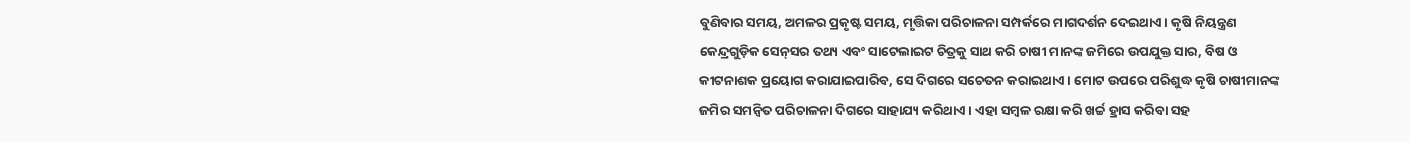ବୁଣିବାର ସମୟ, ଅମଳର ପ୍ରକୃଷ୍ଟ ସମୟ, ମୃତ୍ତିକା ପରିଚାଳନା ସମ୍ପର୍କରେ ମାଗଦର୍ଶନ ଦେଇଥାଏ। କୃଷି ନିୟନ୍ତ୍ରଣ କେନ୍ଦ୍ରଗୁଡ଼ିକ ସେନ୍‌ସର ତଥ୍ୟ ଏବଂ ସାଟେଲାଇଟ ଚିତ୍ରକୁ ସାଥ କରି ଚାଷୀ ମାନଙ୍କ ଜମିରେ ଉପଯୁକ୍ତ ସାର, ବିଷ ଓ କୀଟନାଶକ ପ୍ରୟୋଗ କରାଯାଇପାରିବ, ସେ ଦିଗରେ ସଚେତନ କରାଇଥାଏ। ମୋଟ ଉପରେ ପରିଶୁଦ୍ଧ କୃଷି ଚାଷୀମାନଙ୍କ ଜମିର ସମନ୍ବିତ ପରିଚାଳନା ଦିଗରେ ସାହାଯ୍ୟ କରିଥାଏ। ଏହା ସମ୍ବଳ ରକ୍ଷା କରି ଖର୍ଚ୍ଚ ହ୍ରାସ କରିବା ସହ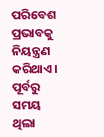ପରିବେଶ ପ୍ରଭାବକୁ ନିୟନ୍ତ୍ରଣ କରିଥାଏ।
ପୂର୍ବରୁ ସମୟ ଥିଲା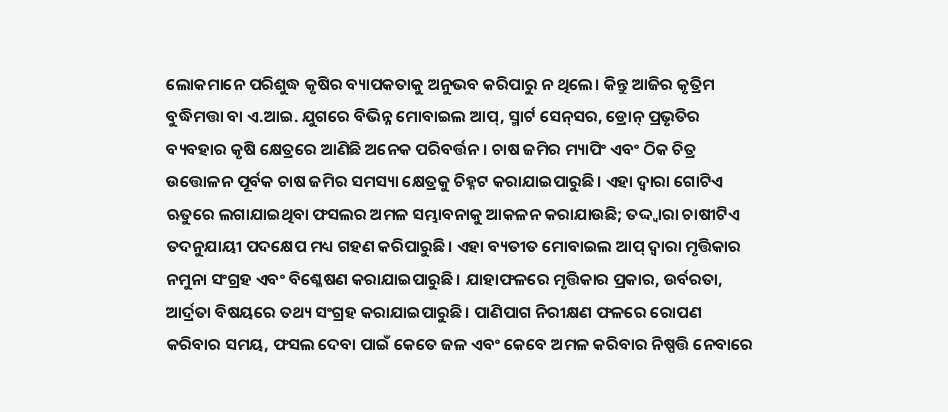ଲୋକମାନେ ପରିଶୁଦ୍ଧ କୃଷିର ବ୍ୟାପକତାକୁ ଅନୁଭବ କରିପାରୁ ନ ଥିଲେ। କିନ୍ତୁ ଆଜିର କୃତ୍ରିମ ବୁଦ୍ଧିମତ୍ତା ବା ଏ.ଆଇ. ଯୁଗରେ ବିଭିନ୍ନ ମୋବାଇଲ ଆପ୍‌, ସ୍ମାର୍ଟ ସେନ୍‌ସର, ଡ୍ରୋନ୍‌ ପ୍ରଭୃତିର ବ୍ୟବହାର କୃଷି କ୍ଷେତ୍ରରେ ଆଣିଛି ଅନେକ ପରିବର୍ତ୍ତନ। ଚାଷ ଜମିର ମ୍ୟାପିଂ ଏବଂ ଠିକ ଚିତ୍ର ଉତ୍ତୋଳନ ପୂର୍ବକ ଚାଷ ଜମିର ସମସ୍ୟା କ୍ଷେତ୍ରକୁ ଚିହ୍ନଟ କରାଯାଇପାରୁଛି। ଏହା ଦ୍ୱାରା ଗୋଟିଏ ଋତୁରେ ଲଗାଯାଇଥିବା ଫସଲର ଅମଳ ସମ୍ଭାବନାକୁ ଆକଳନ କରାଯାଉଛି; ତଦ୍ଦ୍ବାରା ଚାଷୀଟିଏ ତଦନୁଯାୟୀ ପଦକ୍ଷେପ ମଧ୍ୟ ଗହଣ କରିପାରୁଛି। ଏହା ବ୍ୟତୀତ ମୋବାଇଲ ଆପ୍‌ ଦ୍ୱାରା ମୃତ୍ତିକାର ନମୁନା ସଂଗ୍ରହ ଏବଂ ବିଶ୍ଳେଷଣ କରାଯାଇପାରୁଛି। ଯାହାଫଳରେ ମୃତ୍ତିକାର ପ୍ରକାର, ଉର୍ବରତା, ଆର୍ଦ୍ରତା ବିଷୟରେ ତଥ୍ୟ ସଂଗ୍ରହ କରାଯାଇପାରୁଛି। ପାଣିପାଗ ନିରୀକ୍ଷଣ ଫଳରେ ରୋପଣ କରିବାର ସମୟ, ଫସଲ ଦେବା ପାଇଁ କେତେ ଜଳ ଏବଂ କେବେ ଅମଳ କରିବାର ନିଷ୍ପତ୍ତି ନେବାରେ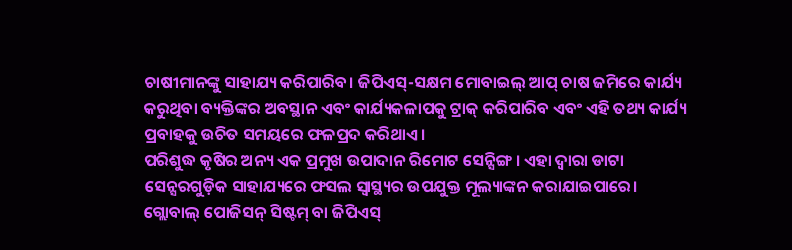ଚାଷୀମାନଙ୍କୁ ସାହାଯ୍ୟ କରିପାରିବ। ଜିପିଏସ୍‌-ସକ୍ଷମ ମୋବାଇଲ୍‌ ଆପ୍‌ ଚାଷ ଜମିରେ କାର୍ଯ୍ୟ କରୁଥିବା ବ୍ୟକ୍ତିଙ୍କର ଅବସ୍ଥାନ ଏବଂ କାର୍ଯ୍ୟକଳାପକୁ ଟ୍ରାକ୍‌ କରିପାରିବ ଏବଂ ଏହି ତଥ୍ୟ କାର୍ଯ୍ୟ ପ୍ରବାହକୁ ଉଚିତ ସମୟରେ ଫଳପ୍ରଦ କରିଥାଏ।
ପରିଶୁଦ୍ଧ କୃଷିର ଅନ୍ୟ ଏକ ପ୍ରମୁଖ ଉପାଦାନ ରିମୋଟ ସେନ୍ସିଙ୍ଗ । ଏହା ଦ୍ୱାରା ଡାଟା ସେନ୍ସରଗୁଡ଼ିକ ସାହାଯ୍ୟରେ ଫସଲ ସ୍ବାସ୍ଥ୍ୟର ଉପଯୁକ୍ତ ମୂଲ୍ୟାଙ୍କନ କରାଯାଇପାରେ। ଗ୍ଲୋବାଲ୍‌ ପୋଜିସନ୍‌ ସିଷ୍ଟମ୍‌ ବା ଜିପିଏସ୍‌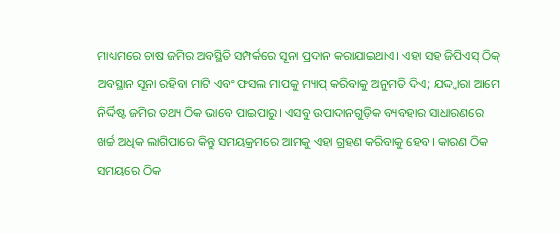ମାଧ୍ୟମରେ ଚାଷ ଜମିର ଅବସ୍ଥିତି ସମ୍ପର୍କରେ ସୂନା ପ୍ରଦାନ କରାଯାଇଥାଏ। ଏହା ସହ ଜିପିଏସ୍‌ ଠିକ୍‌ ଅବସ୍ଥାନ ସୂନା ରହିବା ମାଟି ଏବଂ ଫସଲ ମାପକୁ ମ୍ୟାପ୍‌ କରିବାକୁ ଅନୁମତି ଦିଏ; ଯଦ୍ଦ୍ବାରା ଆମେ ନିର୍ଦ୍ଦିଷ୍ଟ ଜମିର ତଥ୍ୟ ଠିକ ଭାବେ ପାଇପାରୁ। ଏସବୁ ଉପାଦାନଗୁଡ଼ିକ ବ୍ୟବହାର ସାଧାରଣରେ ଖର୍ଚ୍ଚ ଅଧିକ ଲାଗିପାରେ କିନ୍ତୁ ସମୟକ୍ରମରେ ଆମକୁ ଏହା ଗ୍ରହଣ କରିବାକୁ ହେବ। କାରଣ ଠିକ ସମୟରେ ଠିକ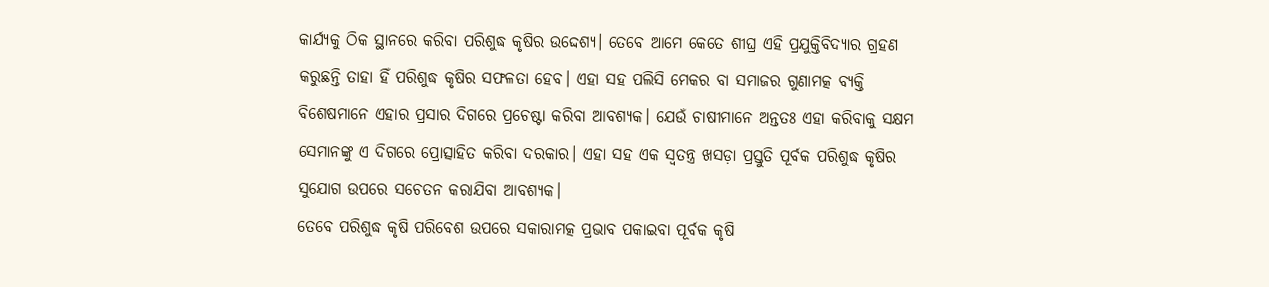କାର୍ଯ୍ୟକୁ ଠିକ ସ୍ଥାନରେ କରିବା ପରିଶୁଦ୍ଧ କୃଷିର ଉଦ୍ଦେଶ୍ୟ। ତେବେ ଆମେ କେତେ ଶୀଘ୍ର ଏହି ପ୍ରଯୁକ୍ତିବିଦ୍ୟାର ଗ୍ରହଣ କରୁଛନ୍ତି ତାହା ହିଁ ପରିଶୁଦ୍ଧ କୃଷିର ସଫଳତା ହେବ। ଏହା ସହ ପଲିସି ମେକର ବା ସମାଜର ଗୁଣାମତ୍କ ବ୍ୟକ୍ତି ବିଶେଷମାନେ ଏହାର ପ୍ରସାର ଦିଗରେ ପ୍ରଚେଷ୍ଟା କରିବା ଆବଶ୍ୟକ। ଯେଉଁ ଚାଷୀମାନେ ଅନ୍ତତଃ ଏହା କରିବାକୁ ସକ୍ଷମ ସେମାନଙ୍କୁ ଏ ଦିଗରେ ପ୍ରୋତ୍ସାହିତ କରିବା ଦରକାର। ଏହା ସହ ଏକ ସ୍ବତନ୍ତ୍ର ଖସଡ଼ା ପ୍ରସ୍ତୁତି ପୂର୍ବକ ପରିଶୁଦ୍ଧ କୃଷିର ସୁଯୋଗ ଉପରେ ସଚେତନ କରାଯିବା ଆବଶ୍ୟକ।
ତେବେ ପରିଶୁଦ୍ଧ କୃଷି ପରିବେଶ ଉପରେ ସକାରାମତ୍କ ପ୍ରଭାବ ପକାଇବା ପୂର୍ବକ କୃଷି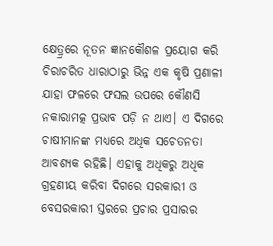କ୍ଷେତ୍ର୍ରରେ ନୂତନ ଜ୍ଞାନକୌଶଳ ପ୍ରୟୋଗ କରି ଚିରାଚରିତ ଧାରାଠାରୁ ଭିନ୍ନ ଏକ କୃଷି ପ୍ରଣାଳୀ ଯାହା ଫଳରେ ଫସଲ ଉପରେ କୌଣସି ନକାରାମତ୍କ ପ୍ରଭାବ ପଡ଼ି ନ ଥାଏ। ଏ ଦିଗରେ ଚାଷୀମାନଙ୍କ ମଧ୍ୟରେ ଅଧିକ ସଚେତନତା ଆବଶ୍ୟକ ରହିଛି। ଏହାକୁ ଅଧିକରୁ ଅଧିକ ଗ୍ରହଣୀୟ କରିବା ଦିଗରେ ସରକାରୀ ଓ ବେସରକାରୀ ସ୍ତରରେ ପ୍ରଚାର ପ୍ରସାରର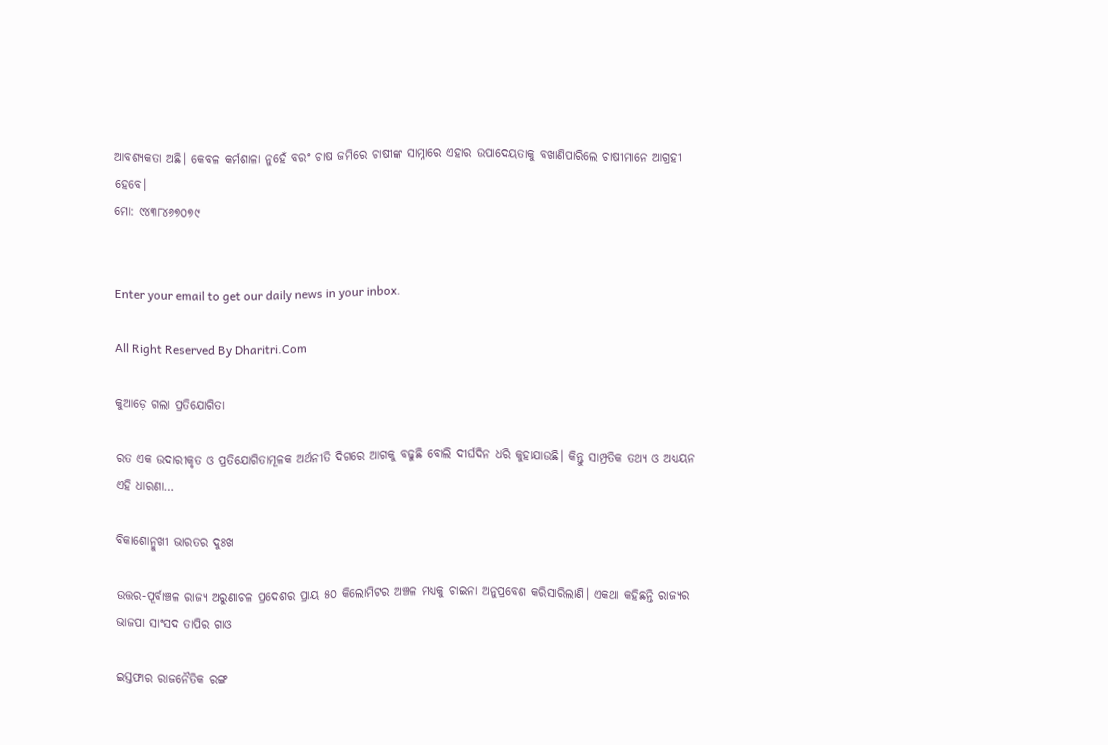ଆବଶ୍ୟକତା ଅଛି। କେବଳ କର୍ମଶାଳା ନୁହେଁ ବରଂ ଚାଷ ଜମିରେ ଚାଷୀଙ୍କ ସାମ୍ନାରେ ଏହାର ଉପାଦେୟତାକୁ ବଖାଣିପାରିଲେ ଚାଷୀମାନେ ଆଗ୍ରହୀ ହେବେ।
ମୋ: ୯୪୩୮୪୬୭୦୭୯


Enter your email to get our daily news in your inbox.

All Right Reserved By Dharitri.Com

କୁଆଡ଼େ ଗଲା ପ୍ରତିଯୋଗିତା

ରତ ଏକ ଉଦାରୀକୃତ ଓ ପ୍ରତିଯୋଗିତାମୂଳକ ଅର୍ଥନୀତି ଦିଗରେ ଆଗକୁ ବଢୁଛି ବୋଲି ଦୀର୍ଘଦିନ ଧରି କୁହାଯାଉଛି। କିନ୍ତୁ ସାମ୍ପ୍ରତିକ ତଥ୍ୟ ଓ ଅଧ୍ୟୟନ ଏହି ଧାରଣା…

ବିକାଶୋନ୍ମୁଖୀ ଭାରତର ଦୁଃଖ

ଉତ୍ତର-ପୂର୍ବାଞ୍ଚଳ ରାଜ୍ୟ ଅରୁଣାଚଳ ପ୍ରଦେଶର ପ୍ରାୟ ୫୦ କିଲୋମିଟର ଅଞ୍ଚଳ ମଧ୍ୟକୁ ଚାଇନା ଅନୁପ୍ରବେଶ କରିସାରିଲାଣି। ଏକଥା କହିଛନ୍ତି ରାଜ୍ୟର ଭାଜପା ସାଂସଦ ତାପିର ଗାଓ

ଇସ୍ତଫାର ରାଜନୈତିକ ରଙ୍ଗ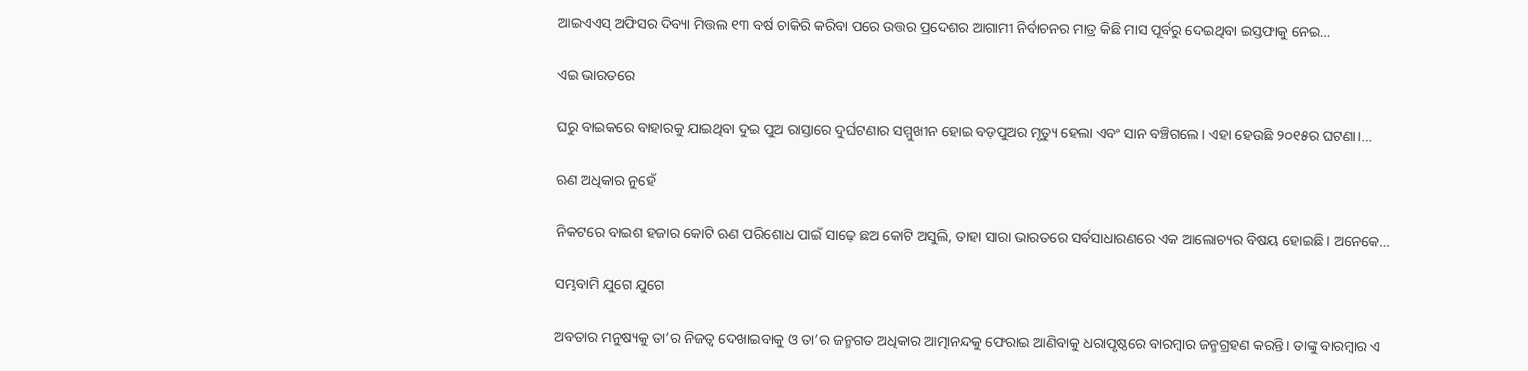ଆଇଏଏସ୍‌ ଅଫିସର ଦିବ୍ୟା ମିତ୍ତଲ ୧୩ ବର୍ଷ ଚାକିରି କରିବା ପରେ ଉତ୍ତର ପ୍ରଦେଶର ଆଗାମୀ ନିର୍ବାଚନର ମାତ୍ର କିଛି ମାସ ପୂର୍ବରୁ ଦେଇଥିବା ଇସ୍ତଫାକୁ ନେଇ…

ଏଇ ଭାରତରେ

ଘରୁ ବାଇକରେ ବାହାରକୁ ଯାଇଥିବା ଦୁଇ ପୁଅ ରାସ୍ତାରେ ଦୁର୍ଘଟଣାର ସମ୍ମୁଖୀନ ହୋଇ ବଡ଼ପୁଅର ମୃତ୍ୟୁ ହେଲା ଏବଂ ସାନ ବଞ୍ଚିଗଲେ। ଏହା ହେଉଛି ୨୦୧୫ର ଘଟଣା।…

ଋଣ ଅଧିକାର ନୁହେଁ

ନିକଟରେ ବାଇଶ ହଜାର କୋଟି ଋଣ ପରିଶୋଧ ପାଇଁ ସାଢ଼େ ଛଅ କୋଟି ଅସୁଲି, ତାହା ସାରା ଭାରତରେ ସର୍ବସାଧାରଣରେ ଏକ ଆଲୋଚ୍ୟର ବିଷୟ ହୋଇଛି। ଅନେକେ…

ସମ୍ଭବାମି ଯୁଗେ ଯୁଗେ

ଅବତାର ମନୁଷ୍ୟକୁ ତା’ର ନିଜତ୍ୱ ଦେଖାଇବାକୁ ଓ ତା’ର ଜନ୍ମଗତ ଅଧିକାର ଆତ୍ମାନନ୍ଦକୁ ଫେରାଇ ଆଣିବାକୁ ଧରାପୃଷ୍ଠରେ ବାରମ୍ବାର ଜନ୍ମଗ୍ରହଣ କରନ୍ତି। ତାଙ୍କୁ ବାରମ୍ବାର ଏ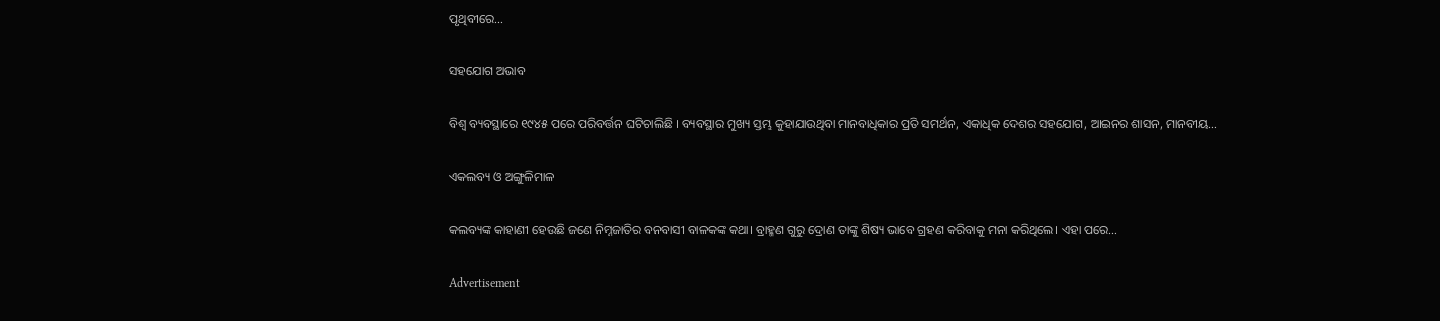ପୃଥିବୀରେ…

ସହଯୋଗ ଅଭାବ

ବିଶ୍ୱ ବ୍ୟବସ୍ଥାରେ ୧୯୪୫ ପରେ ପରିବର୍ତ୍ତନ ଘଟିଚାଲିଛି । ବ୍ୟବସ୍ଥାର ମୁଖ୍ୟ ସ୍ତମ୍ଭ କୁହାଯାଉଥିବା ମାନବାଧିକାର ପ୍ରତି ସମର୍ଥନ, ଏକାଧିକ ଦେଶର ସହଯୋଗ, ଆଇନର ଶାସନ, ମାନବୀୟ…

ଏକଲବ୍ୟ ଓ ଅଙ୍ଗୁଳିମାଳ

କଲବ୍ୟଙ୍କ କାହାଣୀ ହେଉଛି ଜଣେ ନିମ୍ନଜାତିର ବନବାସୀ ବାଳକଙ୍କ କଥା। ବ୍ରାହ୍ମଣ ଗୁରୁ ଦ୍ରୋଣ ତାଙ୍କୁ ଶିଷ୍ୟ ଭାବେ ଗ୍ରହଣ କରିବାକୁ ମନା କରିଥିଲେ। ଏହା ପରେ…

Advertisement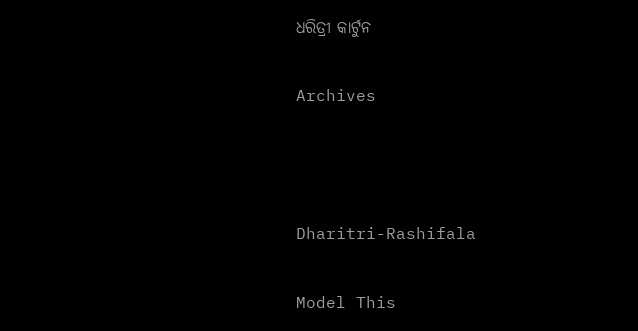ଧରିତ୍ରୀ କାର୍ଟୁନ

Archives



Dharitri-Rashifala

Model This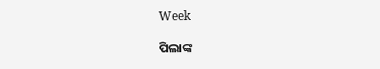Week

ପିଲାଙ୍କ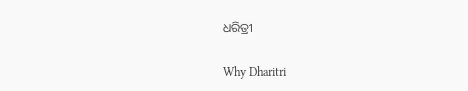ଧରିତ୍ରୀ

Why Dharitri